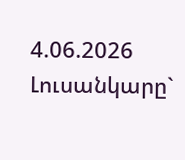4.06.2026
Լուսանկարը`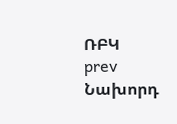ՌԲԿ
prev Նախորդ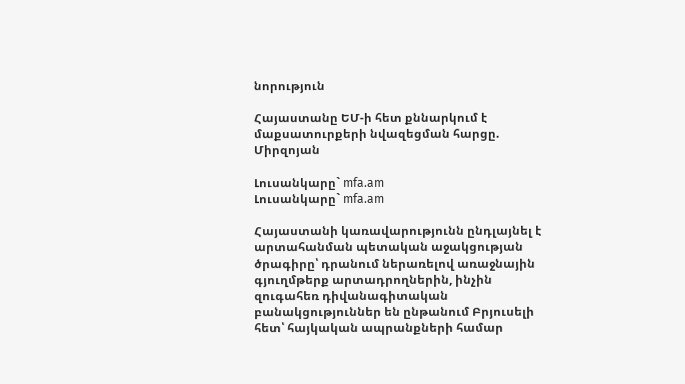նորություն

Հայաստանը ԵՄ-ի հետ քննարկում է մաքսատուրքերի նվազեցման հարցը. Միրզոյան

Լուսանկարը` mfa.am
Լուսանկարը` mfa.am

Հայաստանի կառավարությունն ընդլայնել է արտահանման պետական աջակցության ծրագիրը՝ դրանում ներառելով առաջնային գյուղմթերք արտադրողներին, ինչին զուգահեռ դիվանագիտական բանակցություններ են ընթանում Բրյուսելի հետ՝ հայկական ապրանքների համար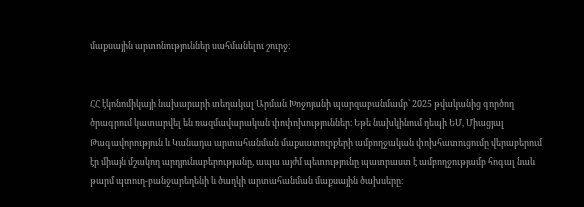մաքսային արտոնություններ սահմանելու շուրջ։


ՀՀ էկոնոմիկայի նախարարի տեղակալ Արման Խոջոյանի պարզաբանմամբ՝ 2025 թվականից գործող ծրագրում կատարվել են ռազմավարական փոփոխություններ։ Եթե նախկինում դեպի ԵՄ, Միացյալ Թագավորություն և Կանադա արտահանման մաքսատուրքերի ամբողջական փոխհատուցումը վերաբերում էր միայն մշակող արդյունաբերությանը, ապա այժմ պետությունը պատրաստ է ամբողջությամբ հոգալ նաև թարմ պտուղ-բանջարեղենի և ծաղկի արտահանման մաքսային ծախսերը։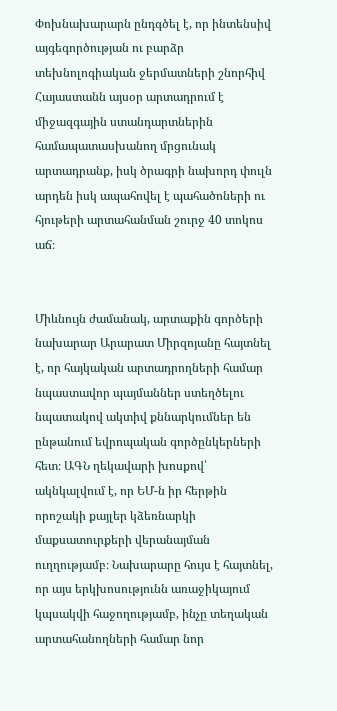Փոխնախարարն ընդգծել է, որ ինտենսիվ այգեգործության ու բարձր տեխնոլոգիական ջերմատների շնորհիվ Հայաստանն այսօր արտադրում է միջազգային ստանդարտներին համապատասխանող մրցունակ արտադրանք, իսկ ծրագրի նախորդ փուլն արդեն իսկ ապահովել է պահածոների ու հյութերի արտահանման շուրջ 40 տոկոս աճ։


Միևնույն ժամանակ, արտաքին գործերի նախարար Արարատ Միրզոյանը հայտնել է, որ հայկական արտադրողների համար նպաստավոր պայմաններ ստեղծելու նպատակով ակտիվ քննարկումներ են ընթանում եվրոպական գործընկերների հետ։ ԱԳՆ ղեկավարի խոսքով՝ ակնկալվում է, որ ԵՄ-ն իր հերթին որոշակի քայլեր կձեռնարկի մաքսատուրքերի վերանայման ուղղությամբ։ Նախարարը հույս է հայտնել, որ այս երկխոսությունն առաջիկայում կպսակվի հաջողությամբ, ինչը տեղական արտահանողների համար նոր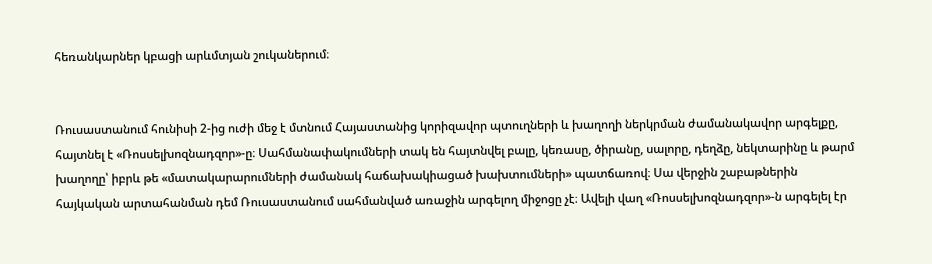հեռանկարներ կբացի արևմտյան շուկաներում։


Ռուսաստանում հունիսի 2-ից ուժի մեջ է մտնում Հայաստանից կորիզավոր պտուղների և խաղողի ներկրման ժամանակավոր արգելքը, հայտնել է «Ռոսսելխոզնադզոր»-ը։ Սահմանափակումների տակ են հայտնվել բալը, կեռասը, ծիրանը, սալորը, դեղձը, նեկտարինը և թարմ խաղողը՝ իբրև թե «մատակարարումների ժամանակ հաճախակիացած խախտումների» պատճառով։ Սա վերջին շաբաթներին հայկական արտահանման դեմ Ռուսաստանում սահմանված առաջին արգելող միջոցը չէ։ Ավելի վաղ «Ռոսսելխոզնադզոր»-ն արգելել էր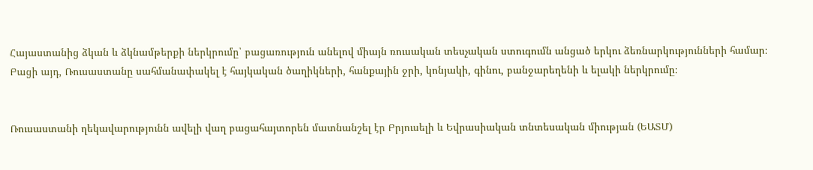Հայաստանից ձկան և ձկնամթերքի ներկրումը՝ բացառություն անելով միայն ռուսական տեսչական ստուգումն անցած երկու ձեռնարկությունների համար։ Բացի այդ, Ռուսաստանը սահմանափակել է հայկական ծաղիկների, հանքային ջրի, կոնյակի, գինու, բանջարեղենի և ելակի ներկրումը։


Ռուսաստանի ղեկավարությունն ավելի վաղ բացահայտորեն մատնանշել էր Բրյուսելի և Եվրասիական տնտեսական միության (ԵԱՏՄ)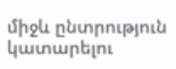միջև ընտրություն կատարելու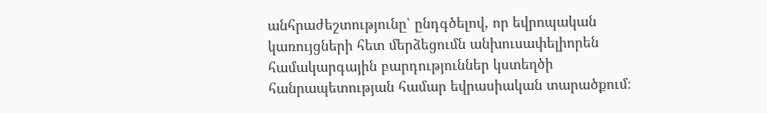անհրաժեշտությունը՝ ընդգծելով, որ եվրոպական կառույցների հետ մերձեցումն անխուսափելիորեն համակարգային բարդություններ կստեղծի հանրապետության համար եվրասիական տարածքում։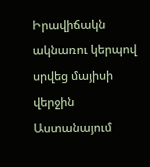Իրավիճակն ակնառու կերպով սրվեց մայիսի վերջին Աստանայում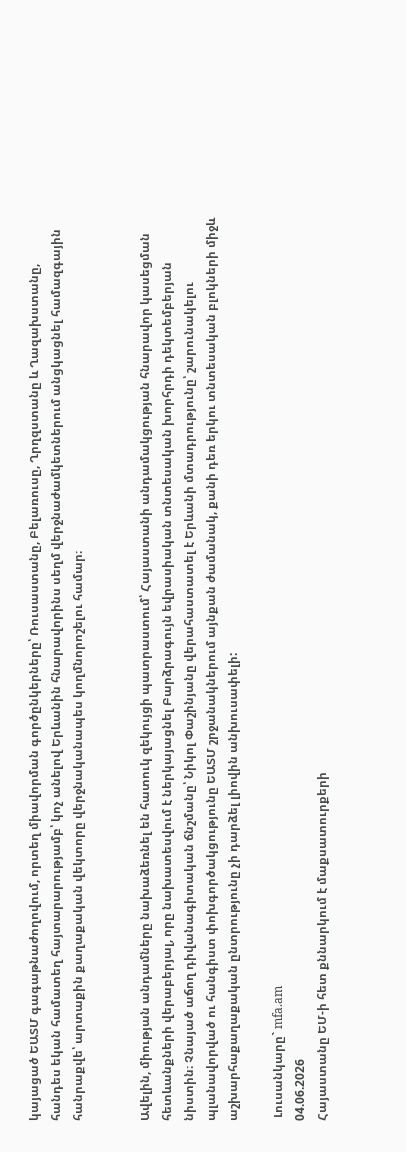կայացած ԵԱՏՄ գագաթնաժողովում, որտեղ միավորման գործընկերները՝ Ռուսաստանը, Բելառուսը, Ղրղզստանը և Ղազախստանը, հանդես եկան համատեղ հայտարարությամբ՝ կոչ անելով Երևանին հնարավորինս սեղմ վերջնաժամկետներում անցկացնել համազգային հանրաքվե՝ արտաքին քաղաքական վեկտորը վերջնականապես կողմնորոշելու համար։


Ավելին, միության անդամները նախաձեռնել են հատուկ զեկույցի պատրաստում՝ Հայաստանի անդամակցության հնարավոր կասեցման հետևանքների վերաբերյալ, որը նախատեսվում է ներկայացնել Բարձրագույն եվրասիական տնտեսական խորհրդի դեկտեմբերյան նիստին։ Չնայած աճող դիվանագիտական ճնշմանը՝ Նիկոլ Փաշինյանը վերահաստատել է Երևանի մտադրությունը՝ շարունակելու պլանավորված ու հանգիստ փոխգործակցությունը ԵԱՏՄ շրջանակներում այնքան ժամանակ, քանի դեռ երկու տնտեսական բլոկների միջև աշխարհաքաղաքական ընտրությունը չի դարձել լիովին անխուսափելի:

 Լուսանկարը` mfa.am
04.06.2026
Հայաստանը ԵՄ-ի հետ քննարկում է մաքսատուրքերի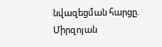նվազեցման հարցը. Միրզոյան